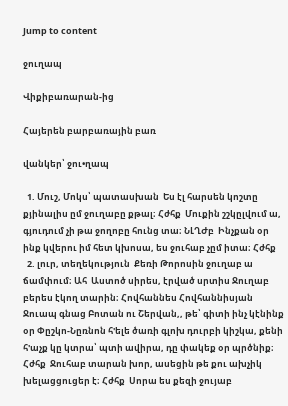Jump to content

ջուղապ

Վիքիբառարան-ից

Հայերեն բարբառային բառ

վանկեր՝ ջու•ղապ

  1. Մուշ, Մոկս՝ պատասխան  Ես էլ հարսեն կոշտը քյինալիս ըմ ջուղաբը քթալ։ Հժհք  Մուքին շշկըլվում ա, գյուդում չի թա ջողոբը հունց տա։ ՆԼՂԺբ  Ինչքան օր ինք կվերու իմ հետ կխոսա, ես ջուհաբ չըմ իտա։ Հժհք
  2. լուր, տեղեկություն  Քեռի Թորոսին ջուղաբ ա ճամփում։ Ահ  Աստոծ սիրես, էրված սրտիս Ջուղաբ բերես էկող տարին։ Հովհաննես Հովհաննիսյան  Ջուապ գնաց Բոտան ու Շերվան,, թե՝ գիտի ինչ կէնինք օր Փըշկո-Նըռնոն հ'ելե ծառի գլոխ դուրբի կիշկա, քենի հ'աչք կը կտրա՝ պտի ավիրա, դը փակեք օր պրծնիք։ Հժհք  Ջուհաբ տարան խոր, ասեցին թե քու ախչիկ խելացցուցեր է։ Հժհք  Սորա ես քեզի ջույաբ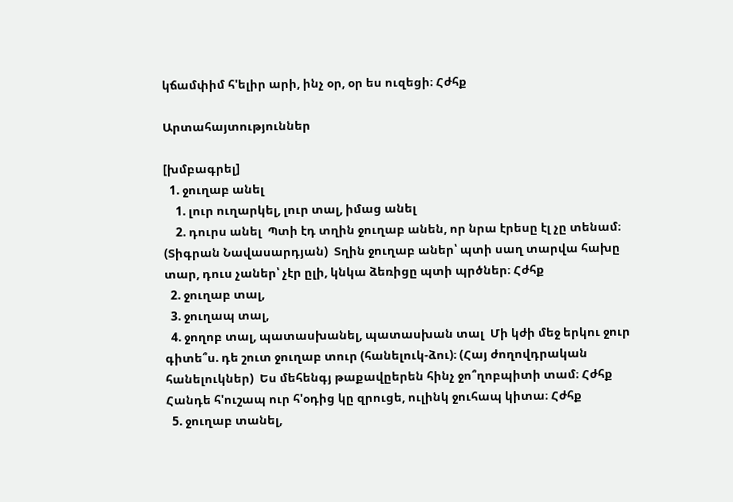կճամփիմ հ'ելիր արի, ինչ օր, օր ես ուզեցի։ Հժհք

Արտահայտություններ

[խմբագրել]
  1. ջուղաբ անել
    1. լուր ուղարկել, լուր տալ, իմաց անել
    2. դուրս անել  Պտի էդ տղին ջուղաբ անեն, որ նրա էրեսը էլ չը տենամ։ (Տիգրան Նավասարդյան)  Տղին ջուղաբ աներ՝ պտի սաղ տարվա հախը տար, դուս չաներ՝ չէր ըլի, կնկա ձեռիցը պտի պրծներ։ Հժհք
  2. ջուղաբ տալ,
  3. ջուղապ տալ,
  4. ջողոբ տալ, պատասխանել, պատասխան տալ  Մի կժի մեջ երկու ջուր գիտե՞ս. դե շուտ ջուղաբ տուր (հանելուկ-ձու)։ (Հայ ժողովդրական հանելուկներ)  Ես մեհենգյ թաքավըերեն հինչ ջո՞ղոբպիտի տամ։ Հժհք  Հանդե հ'ուշապ ուր հ'օդից կը զրուցե, ուլինկ ջուհապ կիտա։ Հժհք
  5. ջուղաբ տանել,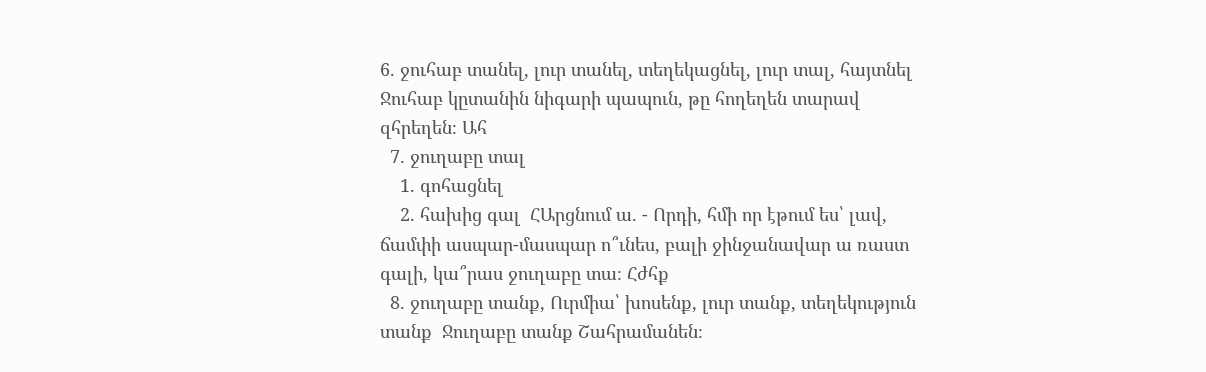6. ջուհաբ տանել, լուր տանել, տեղեկացնել, լուր տալ, հայտնել  Ջուհաբ կըտանին նիգարի պապուն, թը հողեղեն տարավ զհրեղեն։ Ահ
  7. ջուղաբը տալ
    1. գոհացնել
    2. հախից գալ  ՀԱրցնում ա. - Որդի, հմի որ էթում ես՝ լավ, ճամփի ասպար-մասպար ո՞ւնես, բալի ջինջանավար ա ռաստ գալի, կա՞րաս ջուղաբը տա։ Հժհք
  8. ջուղաբը տանք, Ուրմիա՝ խոսենք, լուր տանք, տեղեկություն տանք  Ջուղաբը տանք Շահրամանեն։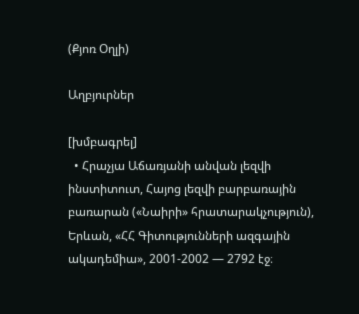(Քյոռ Օղլի)

Աղբյուրներ

[խմբագրել]
  • Հրաչյա Աճառյանի անվան լեզվի ինստիտուտ, Հայոց լեզվի բարբառային բառարան («Նաիրի» հրատարակչություն), Երևան, «ՀՀ Գիտությունների ազգային ակադեմիա», 2001-2002 — 2792 էջ։